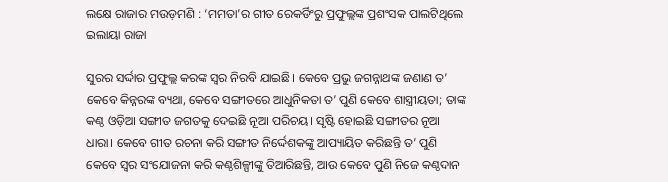ଲକ୍ଷେ ରାଜାର ମଉଡ଼ମଣି : ‘ମମତା’ର ଗୀତ ରେକର୍ଡିଂରୁ ପ୍ରଫୁଲ୍ଲଙ୍କ ପ୍ରଶଂସକ ପାଲଟିଥିଲେ ଇଲାୟା ରାଜା

ସୁରର ସର୍ଦ୍ଦାର ପ୍ରଫୁଲ୍ଲ କରଙ୍କ ସ୍ବର ନିରବି ଯାଇଛି। କେବେ ପ୍ରଭୁ ଜଗନ୍ନାଥଙ୍କ ଜଣାଣ ତ’ କେବେ କିନ୍ନରଙ୍କ ବ୍ୟଥା, କେବେ ସଙ୍ଗୀତରେ ଆଧୁନିକତା ତ’ ପୁଣି କେବେ ଶାସ୍ତ୍ରୀୟତା; ତାଙ୍କ କଣ୍ଠ ଓଡ଼ିଆ ସଙ୍ଗୀତ ଜଗତକୁ ଦେଇଛି ନୂଆ ପରିଚୟ। ସୃଷ୍ଟି ହୋଇଛି ସଙ୍ଗୀତର ନୂଆ ଧାରା। କେବେ ଗୀତ ରଚନା କରି ସଙ୍ଗୀତ ନିର୍ଦ୍ଦେଶକଙ୍କୁ ଆପ୍ୟାୟିତ କରିଛନ୍ତି ତ’ ପୁଣି କେବେ ସ୍ବର ସଂଯୋଜନା କରି କଣ୍ଠଶିଳ୍ପୀଙ୍କୁ ତିଆରିଛନ୍ତି, ଆଉ କେବେ ପୁଣି ନିଜେ କଣ୍ଠଦାନ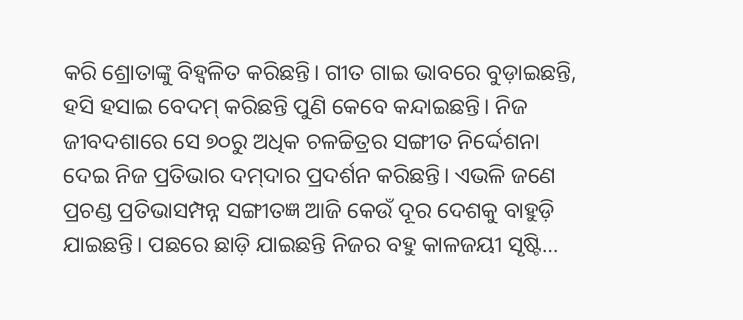କରି ଶ୍ରୋତାଙ୍କୁ ବିହ୍ବଳିତ କରିଛନ୍ତି। ଗୀତ ଗାଇ ଭାବରେ ବୁଡ଼ାଇଛନ୍ତି, ହସି ହସାଇ ବେଦମ୍‌ କରିଛନ୍ତି ପୁଣି କେବେ କନ୍ଦାଇଛନ୍ତି। ନିଜ ଜୀବଦଶାରେ ସେ ୭୦ରୁ ଅଧିକ ଚଳଚ୍ଚିତ୍ର‌ର ସଙ୍ଗୀତ ନିର୍ଦ୍ଦେଶନା ଦେଇ ନିଜ ପ୍ରତିଭାର ଦମ୍‌ଦାର ପ୍ରଦର୍ଶନ କରିଛନ୍ତି। ଏଭଳି ଜଣେ ପ୍ରଚଣ୍ଡ ପ୍ରତିଭାସମ୍ପନ୍ନ ସଙ୍ଗୀତଜ୍ଞ ଆଜି କେଉଁ ଦୂର ଦେଶକୁ ବାହୁଡ଼ି ଯାଇଛନ୍ତି। ପଛରେ ଛାଡ଼ି ଯାଇଛନ୍ତି ନିଜର ବହୁ କାଳଜୟୀ ସୃଷ୍ଟି…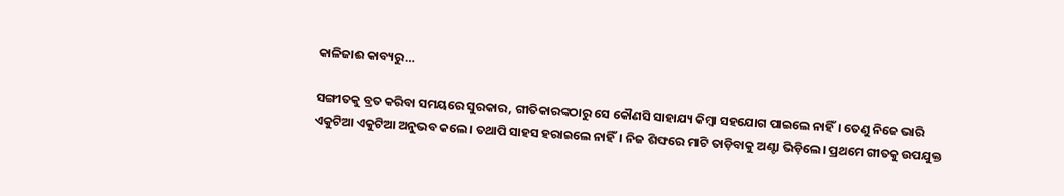କାଳିଜାଈ କାବ୍ୟରୁ…

ସଙ୍ଗୀତକୁ ବ୍ରତ କରିବା ସମୟରେ ସୁରକାର, ଗୀତିକାରଙ୍କଠାରୁ ସେ କୌଣସି ସାହାଯ୍ୟ କିମ୍ବା ସହଯୋଗ ପାଇଲେ ନାହିଁ। ତେଣୁ ନିଜେ ଭାରି ଏକୁଟିଆ ଏକୁଟିଆ ଅନୁଭବ କଲେ। ତଥାପି ସାହସ ହରାଇଲେ ନାହିଁ। ନିଜ ଶିଙ୍ଘରେ ମାଟି ତାଡ଼ିବାକୁ ଅଣ୍ଟା ଭିଡ଼ିଲେ। ପ୍ରଥମେ ଗୀତକୁ ଉପଯୁକ୍ତ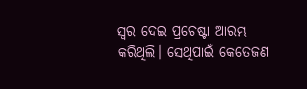ସ୍ବର ଦେଇ ପ୍ରଚେଷ୍ଟା ଆରମ୍ଭ କରିଥିଲି। ସେଥିପାଇଁ କେତେଜଣ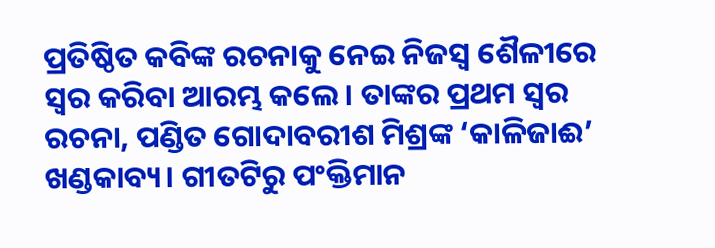ପ୍ରତିଷ୍ଠିତ କବିଙ୍କ ରଚନାକୁ ନେଇ ନିଜସ୍ବ ଶୈଳୀରେ ସ୍ବର କରିବା ଆରମ୍ଭ କଲେ। ତାଙ୍କର ପ୍ରଥମ ସ୍ବର ରଚନା, ପଣ୍ଡିତ ଗୋଦାବରୀଶ ମିଶ୍ରଙ୍କ ‘କାଳିଜାଈ’ ଖଣ୍ଡକାବ୍ୟ। ଗୀତଟିରୁ ପଂକ୍ତିମାନ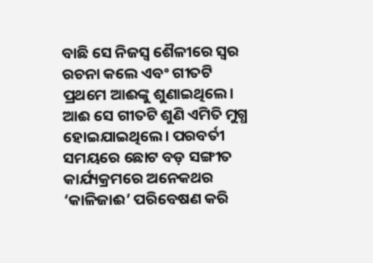ବାଛି ସେ ନିଜସ୍ବ ଶୈଳୀରେ ସ୍ବର ରଚନା କଲେ ଏବଂ ଗୀତଟି ପ୍ରଥମେ ଆଈଙ୍କୁ ଶୁଣାଇଥିଲେ। ଆଈ ସେ ଗୀତଟି ଶୁଣି ‌ଏମିତି ମୁଗ୍ଧ ହୋଇଯାଇଥିଲେ। ପରବର୍ତୀ ସମୟରେ ଛୋଟ ବଡ଼ ସଙ୍ଗୀତ କାର୍ଯ୍ୟକ୍ରମରେ ଅନେକଥର ‘କାଳିଜାଈ’ ପରିବେଷଣ କରି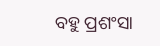ବହୁ ପ୍ରଶଂସା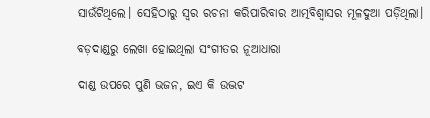ସାଉଁଟିଥିଲେ। ସେହିଠାରୁ ସ୍ବର ରଚନା କରିପାରିବାର ଆତ୍ମବିଶ୍ବାସର ମୂଳଦୁଆ ପଡ଼ିଥିଲା।

ବଡ଼ଦାଣ୍ଡରୁ ଲେଖା ହୋଇଥିଲା ସଂଗୀତର ନୂଆଧାରା

ଦାଣ୍ଡ ଉପରେ ପୁଣି ଭଜନ, ଇଏ କି ଉଦ୍ଭଟ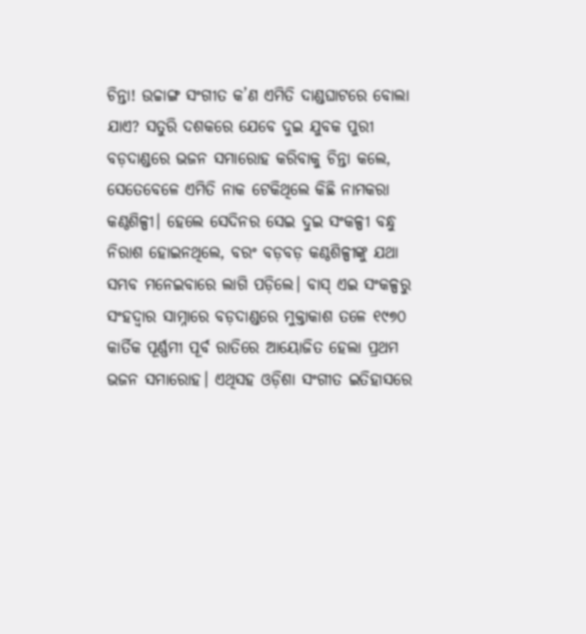ଚିନ୍ତା! ଉଚ୍ଚାଙ୍ଗ ସଂଗୀତ କ’ଣ ଏମିତି ଦାଣ୍ଡଘାଟରେ ବୋଲା ଯାଏ? ସତୁରି ଦଶକରେ ଯେବେ ଦୁଇ ଯୁବକ ପୁରୀ ବଡ଼ଦାଣ୍ଡରେ ଭଜନ ସମାରୋହ କରିବାକୁ ଚିନ୍ତା କଲେ, ସେତେବେଳେ ଏମିତି ନାକ ଟେକିଥିଲେ କିଛି ନାମକରା କଣ୍ଠଶିଳ୍ପୀ। ହେଲେ ସେଦିନର ସେଇ ଦୁଇ ସଂକଳ୍ପୀ ବନ୍ଧୁ ନିରାଶ ହୋଇନଥିଲେ, ବରଂ ବଡ଼ବଡ଼ କଣ୍ଠଶିଳ୍ପୀଙ୍କୁ ଯଥା ସମ୍ଭବ ମନେଇବାରେ ଲାଗି ପଡ଼ିଲେ। ବାସ୍‌ ଏଇ ସଂକଳ୍ପରୁ ସଂହଦ୍ବାର ସାମ୍ନାରେ ବଡ଼ଦାଣ୍ଡରେ ମୁକ୍ତାକାଶ ତଳେ ୧୯୭୦ କାର୍ତିକ ପୂର୍ଣ୍ଣମୀ ପୂର୍ବ ରାତିରେ ଆୟୋଜିତ ହେଲା ପ୍ରଥମ ଭଜନ ସମାରୋହ। ଏଥିସହ ଓଡ଼ିଶା ସଂଗୀତ ଇତିହାସରେ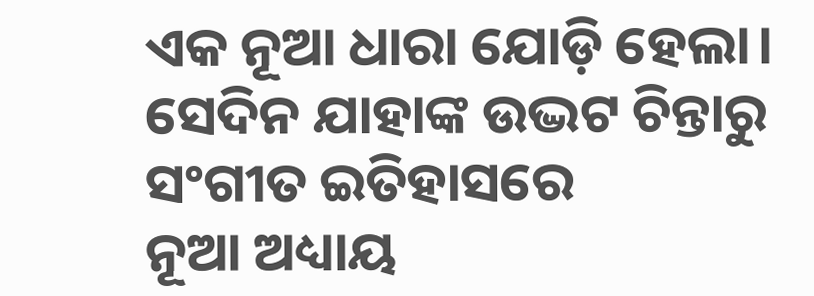ଏକ ନୂଆ ଧାରା ଯୋଡ଼ି ହେଲା। ସେଦିନ ଯାହାଙ୍କ ଉଦ୍ଭଟ ଚିନ୍ତାରୁ ସଂଗୀତ ଇତିହାସରେ ନୂଆ ‌ଅଧ୍ୟାୟ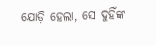ଯୋଡ଼ି ହେଲା, ସେ ଦୁହିଁଙ୍କ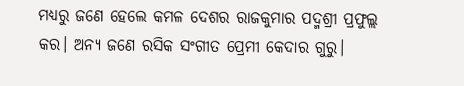ମଧ୍ୟରୁ ଜଣେ ହେଲେ କମଳ ଦେଶର ରାଜକୁମାର ପଦ୍ମଶ୍ରୀ ପ୍ରଫୁଲ୍ଲ କର। ଅନ୍ୟ ଜଣେ ରସିକ ସଂଗୀତ ପ୍ରେମୀ କେଦାର ଗୁରୁ।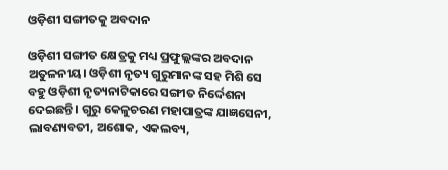ଓଡ଼ିଶୀ ସଙ୍ଗୀତକୁ ଅବଦାନ

ଓଡ଼ିଶୀ ସଙ୍ଗୀତ କ୍ଷେତ୍ରକୁ ମଧ୍ୟ ପ୍ରଫୁଲ୍ଲଙ୍କର ଅବଦାନ ଅତୁଳନୀୟ। ଓଡ଼ିଶୀ ନୃତ୍ୟ ଗୁରୁମାନଙ୍କ ସହ ମିଶି ସେ ବହୁ ଓଡ଼ିଶୀ ନୃତ୍ୟନାଟିକାରେ ସଙ୍ଗୀତ ନିର୍ଦ୍ଦେଶନା ଦେଇଛନ୍ତି। ଗୁରୁ କେଳୁଚରଣ ମହାପାତ୍ରଙ୍କ ଯାଜ୍ଞସେନୀ, ଲାବଣ୍ୟବତୀ, ଅଶୋକ, ଏକଲବ୍ୟ,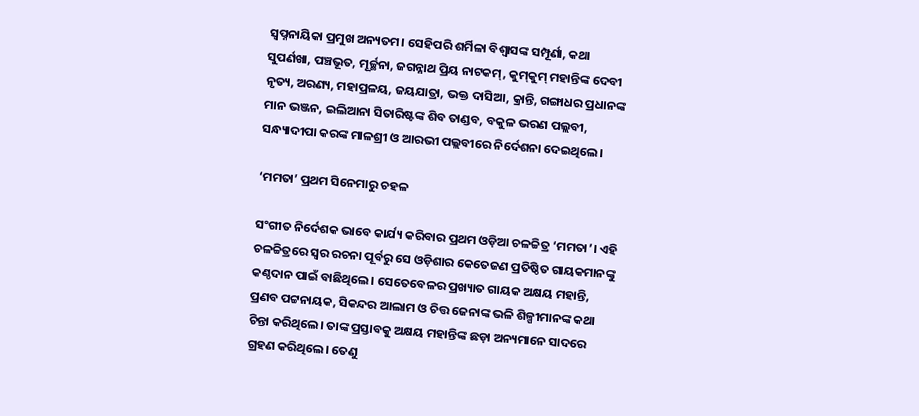ସ୍ୱପ୍ନନାୟିକା ପ୍ରମୁଖ ଅନ୍ୟତମ। ସେହିପରି ଶର୍ମିଳା ବିଶ୍ୱାସଙ୍କ ସମ୍ପୂର୍ଣା, କଥା ସୁପର୍ଣଖା, ପଞ୍ଚଭୂତ, ମୂର୍ଚ୍ଛନା, ଜଗନ୍ନାଥ ପ୍ରିୟ ନାଟକମ୍, କୁମ୍‌କୁମ୍‌ ମହାନ୍ତିଙ୍କ ଦେବୀ ନୃତ୍ୟ, ଅରଣ୍ୟ, ମହାପ୍ରଳୟ, ଜୟଯାତ୍ରା, ଭକ୍ତ ଦାସିଆ, କ୍ରାନ୍ତି, ଗଙ୍ଗାଧର ପ୍ରଧାନଙ୍କ ମାନ ଭଞ୍ଜନ, ଇଲିଆନା ସିତାରିଷ୍ଟଙ୍କ ଶିବ ତାଣ୍ଡବ, ବକୁଳ ଭରଣ ପଲ୍ଲବୀ, ସନ୍ଧ୍ୟାଦୀପା କରଙ୍କ ମାଳଶ୍ରୀ ଓ ଆରଭୀ ପଲ୍ଲବୀରେ ନିର୍ଦେଶନା ଦେଇଥିଲେ।

‘ମମତା’ ପ୍ରଥମ ସିନେମାରୁ ଚହଳ

ସଂଗୀତ ନିର୍ଦେଶକ ଭାବେ କାର୍ଯ୍ୟ କରିବାର ପ୍ରଥମ ଓଡ଼ିଆ ଚଳଚ୍ଚିତ୍ର ‘ମମତା’। ଏହି ଚଳଚ୍ଚିତ୍ରରେ ସ୍ବର ରଚନା ପୂର୍ବରୁ ସେ ଓଡ଼ିଶାର କେତେଜଣ ପ୍ରତିଷ୍ଠିତ ଗାୟକମାନଙ୍କୁ କଣ୍ଠଦାନ ପାଇଁ ବାଛିଥିଲେ। ସେତେବେଳର ପ୍ରଖ୍ୟାତ ଗାୟକ ଅକ୍ଷୟ ମହାନ୍ତି, ପ୍ରଣବ ପଟ୍ଟନାୟକ, ସିକନ୍ଦର ଆଲାମ ଓ ଚିତ୍ତ ଜେନାଙ୍କ ଭଳି ଶିଳ୍ପୀମାନଙ୍କ କଥା ଚିନ୍ତା କରିଥିଲେ। ତାଙ୍କ ପ୍ରସ୍ତାବକୁ ଅକ୍ଷୟ ମହାନ୍ତିଙ୍କ ଛଡ଼ା ଅନ୍ୟମାନେ ସାଦରେ ଗ୍ରହଣ କରିଥିଲେ। ତେଣୁ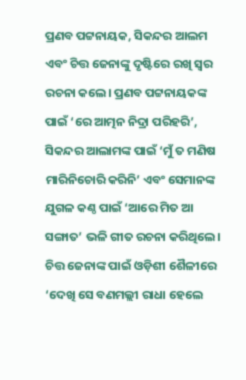ପ୍ରଣବ ପଟ୍ଟନାୟକ, ସିକନ୍ଦର ଆଲମ ଏବଂ ଚିତ୍ତ ଜେନାଙ୍କୁ ଦୃଷ୍ଟିରେ ରଖି ସ୍ବର ରଚନା କଲେ। ପ୍ରଣବ ପଟ୍ଟନାୟକଙ୍କ ପାଇଁ ‘ରେ ଆତ୍ମନ ନିଦ୍ରା ପରିହରି’, ସିକନ୍ଦର ଆଲାମଙ୍କ ପାଇଁ ‘ମୁଁ ତ ମଣିଷ ମାରିନିଚୋରି କରିନି’ ଏବଂ ସେମାନଙ୍କ ଯୁଗଳ କଣ୍ଠ ପାଇଁ ‘ଆରେ ମିତ ଆ ସଙ୍ଗାତ’ ଭଳି ଗୀତ ରଚନା କରିଥିଲେ। ଚିତ୍ତ ଜେନାଙ୍କ ପାଇଁ ଓଡ଼ିଶୀ ଶୈଳୀରେ ‘ଦେଖି ସେ ବଣମଲ୍ଲୀ ରାଧା ହେଲେ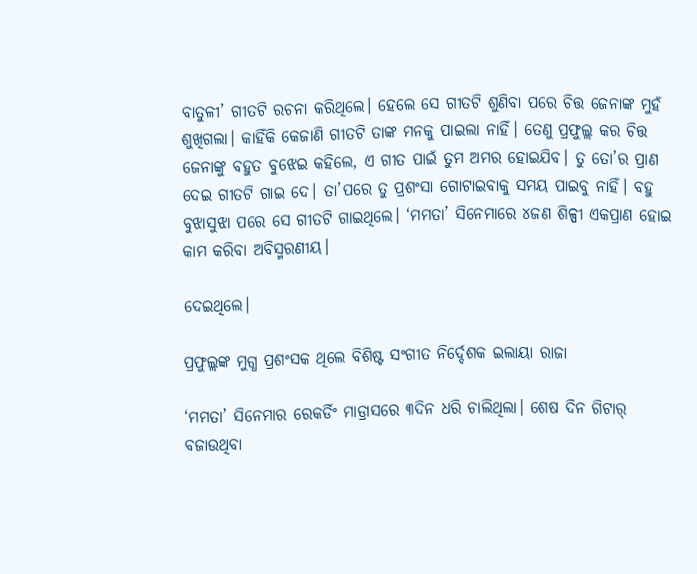ବାତୁଳୀ’ ଗୀତଟି ରଚନା କରିଥିଲେ। ହେଲେ ସେ ଗୀତଟି ଶୁଣିବା ପରେ ଚିତ୍ତ ଜେନାଙ୍କ ମୁହଁ ଶୁଖିଗଲା। କାହିଁକି କେଜାଣି ଗୀତଟି ତାଙ୍କ ମନକୁ ପାଇଲା ନାହିଁ। ତେଣୁ ପ୍ରଫୁଲ୍ଲ କର ଚିତ୍ତ ଜେନାଙ୍କୁ ବହୁତ ବୁଝେଇ କହିଲେ, ଏ ଗୀତ ପାଇଁ ତୁମ ଅମର ହୋଇଯିବ। ‌ତୁ ତୋ’ର ପ୍ରାଣ ଦେଇ ଗୀତଟି ଗାଇ ଦେ। ତା’ପରେ ତୁ ପ୍ରଶଂସା ଗୋଟାଇବାକୁ ସମୟ ପାଇବୁ ନାହିଁ। ବହୁ ବୁଝାସୁଝା ପରେ ସେ ଗୀତଟି ଗାଇଥିଲେ। ‘ମମତା’ ସିନେମାରେ ୪ଜଣ ଶିଳ୍ପୀ ଏକପ୍ରାଣ ହୋଇ କାମ କରିବା ଅବିସ୍ମରଣୀୟ।

ଦେଇଥିଲେ।

ପ୍ରଫୁଲ୍ଲଙ୍କ ମୁଗ୍ଧ ପ୍ରଶଂସକ ଥିଲେ ବିଶିଷ୍ଟ ସଂଗୀତ ନିର୍ଦ୍ଦେଶକ ଇଲାୟା ରାଜା

‘ମମତା’ ସିନେମାର ରେକର୍ଡିଂ ମାଡ୍ରାସରେ ୩ଦିନ ଧରି ଚାଲିଥିଲା। ଶେଷ ଦିନ ଗିଟାର୍‌ ବଜାଉଥିବା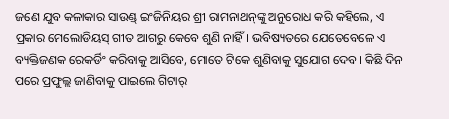ଜଣେ ଯୁବ କଳାକାର ସାଉଣ୍ଡ୍ ଇଂଜିନିୟର ଶ୍ରୀ ରାମନାଥନ୍‌ଙ୍କୁ ଅନୁରୋଧ କରି କହିଲେ, ଏ ପ୍ରକାର ମେଲୋଡିୟସ୍ ଗୀତ ଆଗରୁ କେବେ ଶୁଣି ନାହିଁ। ଭବିଷ୍ୟତରେ ଯେତେବେଳେ ଏ ବ୍ୟକ୍ତିଜଣକ ରେକର୍ଡିଂ କରିବାକୁ ଆସିବେ, ମୋତେ ଟିକେ ଶୁଣିବାକୁ ସୁଯୋଗ ଦେବ। କିଛି ଦିନ ପରେ ପ୍ରଫୁଲ୍ଲ ଜାଣିବାକୁ ପାଇଲେ ଗିଟାର୍‌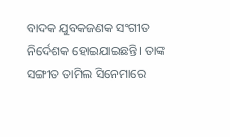ବାଦକ ଯୁବକଜଣକ ସଂଗୀତ ନିର୍ଦେଶକ ହୋଇଯାଇଛନ୍ତି। ତାଙ୍କ ସଙ୍ଗୀତ ତାମିଲ ସିନେମାରେ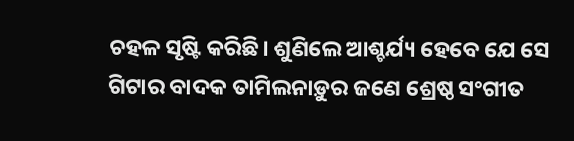ଚହଳ ସୃଷ୍ଟି କରିଛି। ଶୁଣିଲେ ଆଶ୍ଚର୍ଯ୍ୟ ହେବେ ଯେ ସେ ଗିଟାର ବାଦକ ତାମିଲନାଡ଼ୁର ଜଣେ ଶ୍ରେଷ୍ଠ ସଂଗୀତ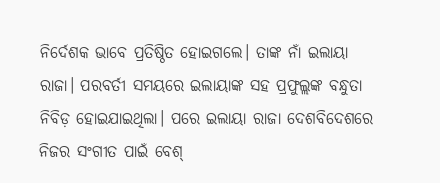ନିର୍ଦେଶକ ଭାବେ ପ୍ରତିଷ୍ଠିତ ହୋଇଗଲେ। ତାଙ୍କ ନାଁ ଇଲାୟା ରାଜା। ପରବର୍ତୀ ସମୟରେ ଇଲାୟାଙ୍କ ସହ ପ୍ରଫୁଲ୍ଲଙ୍କ ବନ୍ଧୁତା ନିବିଡ଼ ହୋଇଯାଇଥିଲା। ପରେ ଇଲାୟା ରାଜା ଦେଶବିଦେଶରେ ନିଜର ସଂଗୀତ ପାଇଁ ବେଶ୍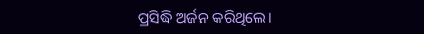ପ୍ରସିଦ୍ଧି ଅର୍ଜନ କରିଥିଲେ।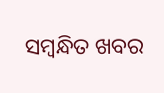ସମ୍ବନ୍ଧିତ ଖବର